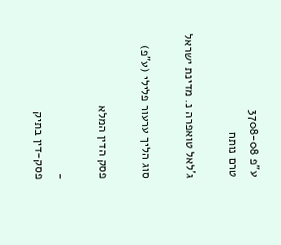ע"פ 3708-08
טרם נותח

ג'לאל טואפרה נ. מדינת ישראל

סוג הליך ערעור פלילי (ע"פ)

פסק הדין המלא

-
פסק-דין בתיק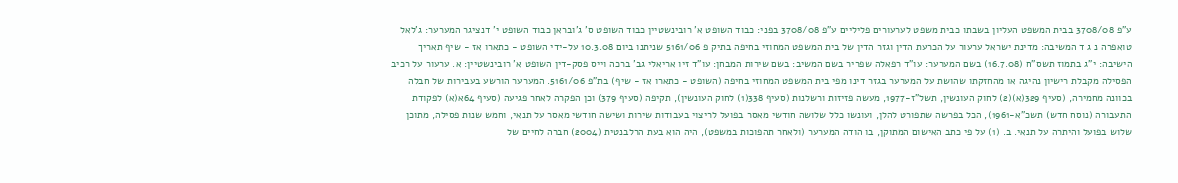ע"פ 3708/08 בבית המשפט העליון בשבתו כבית משפט לערעורים פליליים ע"פ 3708/08 בפני: כבוד השופט א' רובינשטיין כבוד השופט ס' ג'ובראן כבוד השופט י' דנציגר המערער: ג'לאל טואפרה נ ג ד המשיבה: מדינת ישראל ערעור על הכרעת הדין וגזר הדין של בית המשפט המחוזי בחיפה בתיק פ 5161/06 שניתנו ביום 10.3.08 על-ידי השופט - כתארו אז - שיף תאריך הישיבה: י"ג בתמוז תשס"ח (16.7.08) בשם המערער: עו"ד רפאלה שפריר בשם המשיב: בשם שירות המבחן: עו"ד זיו אריאלי גב' ברכה וייס פסק-דין השופט א' רובינשטיין: א. ערעור על רכיב הפסילה מקבלת רישיון נהיגה או מהחזקתו שהושת על המערער בגזר דינו מפי בית המשפט המחוזי בחיפה (השופט - כתארו אז - שיף) בת"פ 5161/06. המערער הורשע בעבירות של חבלה בכוונה מחמירה, (סעיף 329(א)(2) לחוק העונשין, תשל"ז-1977, מעשה פזיזות ורשלנות (סעיף 338(1) לחוק העונשין), תקיפה (סעיף 379) וכן הפקרה לאחר פגיעה (סעיף 64א(א) לפקודת התעבורה (נוסח חדש) תשכ"א-1961), הכל בפרשה שתפורט להלן, ועונשו כלל שלושה חודשי מאסר בפועל לריצוי בעבודות שירות ושישה חודשי מאסר על תנאי, וחמש שנות פסילה, מתוכן שלוש בפועל והיתרה על תנאי. ב. (1) על פי כתב האישום המתוקן, בו הודה המערער (ולאחר תהפוכות במשפט), היה הוא בעת הרלבנטית (2004) חברה לחיים של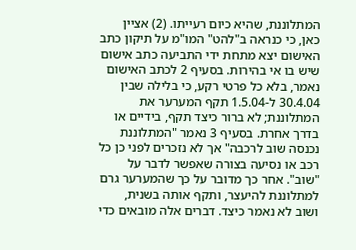המתלוננת, שהיא כיום רעייתו. (2) אציין כאן, כי כנראה ב"להט" המו"מ על תיקון כתב האישום יצא מתחת ידי התביעה כתב אישום שיש בו אי בהירות. בסעיף 2 לכתב האישום נאמר, בלא כל פרטי רקע, כי בלילה שבין 30.4.04 ל-1.5.04 תקף המערער את המתלוננת; לא ברור כיצד תקף, בידיים או בדרך אחרת. בסעיף 3 נאמר "המתלוננת נכנסה שוב לרכבה" אך לא נזכרים לפני כן כל רכב או נסיעה בצורה שאפשר לדבר על "שוב". אחר כך מדובר על כך שהמערער גרם למתלוננת להיעצר, ותקף אותה בשנית, ושוב לא נאמר כיצד. דברים אלה מובאים כדי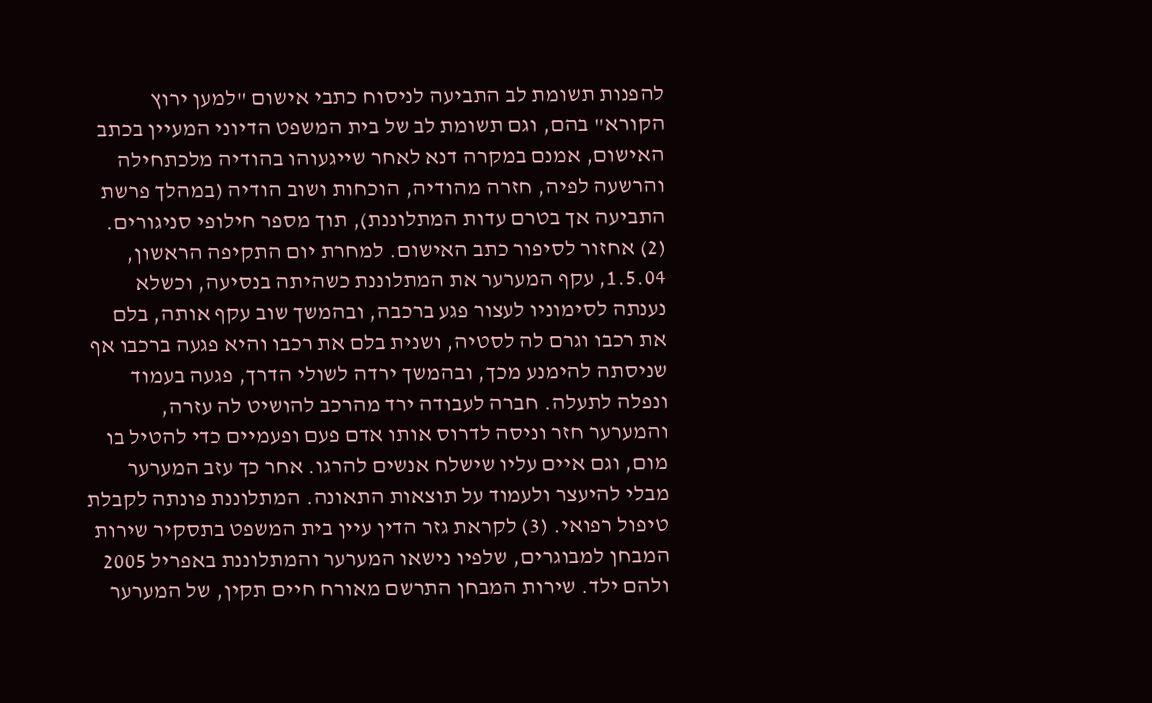להפנות תשומת לב התביעה לניסוח כתבי אישום "למען ירוץ הקורא" בהם, וגם תשומת לב של בית המשפט הדיוני המעיין בכתב האישום, אמנם במקרה דנא לאחר שייגעוהו בהודיה מלכתחילה והרשעה לפיה, חזרה מהודיה, הוכחות ושוב הודיה (במהלך פרשת התביעה אך בטרם עדות המתלוננת), תוך מספר חילופי סניגורים. (2) אחזור לסיפור כתב האישום. למחרת יום התקיפה הראשון, 1.5.04, עקף המערער את המתלוננת כשהיתה בנסיעה, וכשלא נענתה לסימוניו לעצור פגע ברכבה, ובהמשך שוב עקף אותה, בלם את רכבו וגרם לה לסטיה, ושנית בלם את רכבו והיא פגעה ברכבו אף שניסתה להימנע מכך, ובהמשך ירדה לשולי הדרך, פגעה בעמוד ונפלה לתעלה. חברה לעבודה ירד מהרכב להושיט לה עזרה, והמערער חזר וניסה לדרוס אותו אדם פעם ופעמיים כדי להטיל בו מום, וגם איים עליו שישלח אנשים להרגו. אחר כך עזב המערער מבלי להיעצר ולעמוד על תוצאות התאונה. המתלוננת פונתה לקבלת טיפול רפואי. (3) לקראת גזר הדין עיין בית המשפט בתסקיר שירות המבחן למבוגרים, שלפיו נישאו המערער והמתלוננת באפריל 2005 ולהם ילד. שירות המבחן התרשם מאורח חיים תקין, של המערער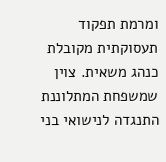ומרמת תפקוד תעסוקתית מקובלת כנהג משאית. צוין שמשפחת המתלוננת התנגדה לנישואי בני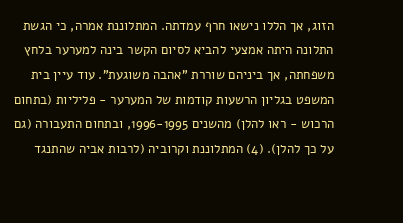הזוג, אך הללו נישאו חרף עמדתה. המתלוננת אמרה, כי הגשת התלונה היתה אמצעי להביא לסיום הקשר בינה למערער בלחץ משפחתה, אך ביניהם שוררת "אהבה משוגעת". עוד עיין בית המשפט בגליון הרשעות קודמות של המערער - פליליות (בתחום הרכוש - ראו להלן) מהשנים 1996-1995, ובתחום התעבורה (גם על כך להלן). (4) המתלוננת וקרוביה (לרבות אביה שהתנגד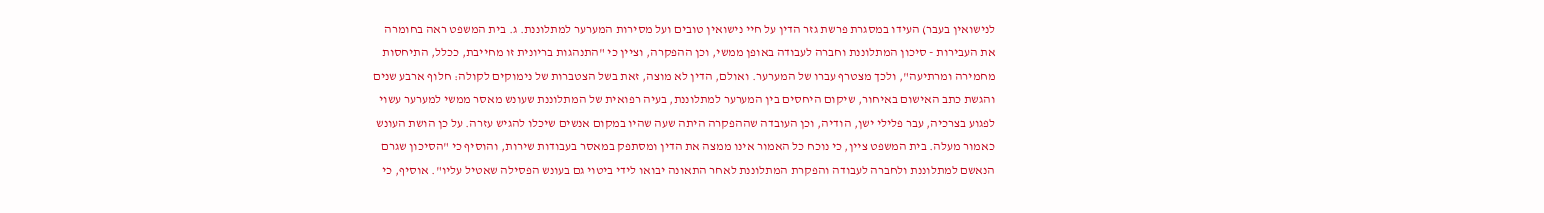לנישואין בעבר) העידו במסגרת פרשת גזר הדין על חיי נישואין טובים ועל מסירות המערער למתלוננת. ג. בית המשפט ראה בחומרה את העבירות - סיכון המתלוננת וחברה לעבודה באופן ממשי, וכן ההפקרה, וציין כי "התנהגות בריונית זו מחייבת, ככלל, התיחסות מחמירה ומרתיעה", ולכך מצטרף עברו של המערער. ואולם, הדין לא מוצה, זאת בשל הצטברות של נימוקים לקולה: חלוף ארבע שנים והגשת כתב האישום באיחור, שיקום היחסים בין המערער למתלוננת, בעיה רפואית של המתלוננת שעונש מאסר ממשי למערער עשוי לפגוע בצרכיה, עבר פלילי ישן, הודיה, וכן העובדה שההפקרה היתה שעה שהיו במקום אנשים שיכלו להגיש עזרה. על כן הושת העונש כאמור מעלה. בית המשפט ציין, כי נוכח כל האמור אינו ממצה את הדין ומסתפק במאסר בעבודות שירות, והוסיף כי "הסיכון שגרם הנאשם למתלוננת ולחברה לעבודה והפקרת המתלוננת לאחר התאונה יבואו לידי ביטוי גם בעונש הפסילה שאטיל עליו". אוסיף, כי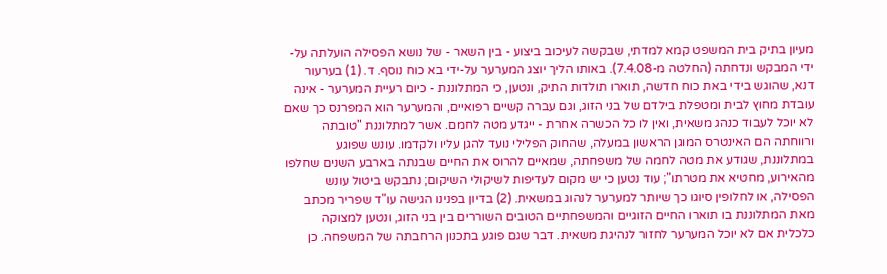מעיון בתיק בית המשפט קמא למדתי, שבקשה לעיכוב ביצוע - בין השאר - של נושא הפסילה הועלתה על-ידי המבקש ונדחתה (החלטה מ-7.4.08). באותו הליך יוצג המערער על-ידי בא כוח נוסף. ד. (1) בערעור דנא, שהוגש בידי באת כוח חדשה, תוארו תולדות התיק, ונטען, כי המתלוננת - כיום רעיית המערער - אינה עובדת מחוץ לבית ומטפלת בילדם של בני הזוג, וגם עברה קשיים רפואיים, והמערער הוא המפרנס כך שאם לא יוכל לעבוד כנהג משאית, ואין לו כל הכשרה אחרת - ייגדע מטה לחמם. אשר למתלוננת "טובתה ורווחתה הם האינטרס המוגן הראשון במעלה, שהחוק הפלילי נועד להגן עליו ולקדמו. עונש שפוגע במתלוננת, שגודע את מטה לחמה של משפחתה, שמאיים להרוס את החיים שבנתה בארבע השנים שחלפו מהאירוע, מחטיא את מטרתו"; עוד נטען כי יש מקום לעדיפות לשיקולי השיקום; נתבקש ביטול עונש הפסילה, או לחלופין סיוגו כך שיותר למערער לנהוג במשאית. (2) בדיון בפנינו הגישה עו"ד שפריר מכתב מאת המתלוננת בו תוארו החיים הזוגיים והמשפחתיים הטובים השוררים בין בני הזוג, ונטען למצוקה כלכלית אם לא יוכל המערער לחזור לנהיגת משאית. דבר שגם פוגע בתכנון הרחבתה של המשפחה. כן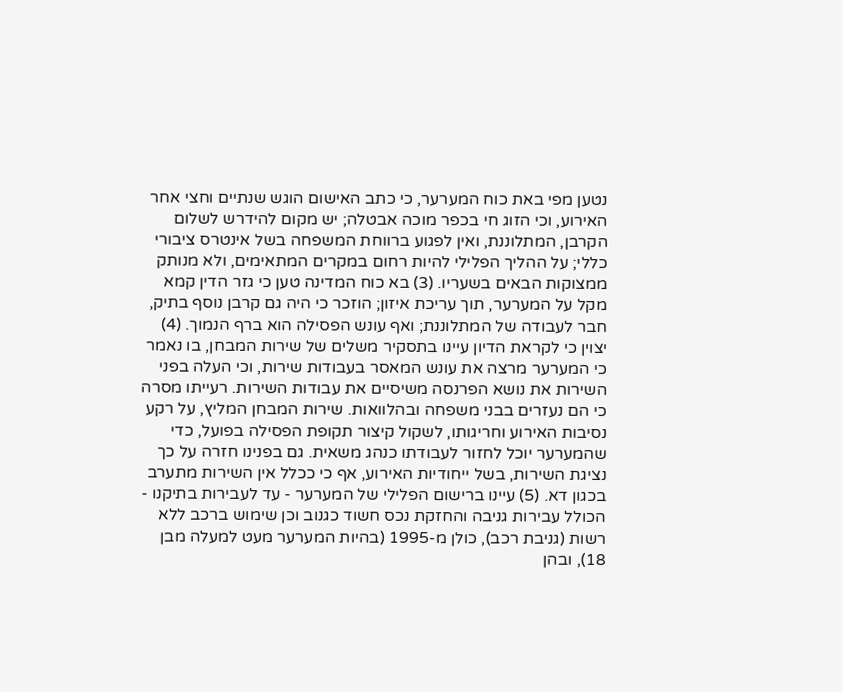נטען מפי באת כוח המערער, כי כתב האישום הוגש שנתיים וחצי אחר האירוע, וכי הזוג חי בכפר מוכה אבטלה; יש מקום להידרש לשלום הקרבן, המתלוננת, ואין לפגוע ברווחת המשפחה בשל אינטרס ציבורי כללי; על ההליך הפלילי להיות רחום במקרים המתאימים, ולא מנותק ממצוקות הבאים בשעריו. (3) בא כוח המדינה טען כי גזר הדין קמא מקל על המערער, תוך עריכת איזון; הוזכר כי היה גם קרבן נוסף בתיק, חבר לעבודה של המתלוננת; ואף עונש הפסילה הוא ברף הנמוך. (4) יצוין כי לקראת הדיון עיינו בתסקיר משלים של שירות המבחן, בו נאמר כי המערער מרצה את עונש המאסר בעבודות שירות, וכי העלה בפני השירות את נושא הפרנסה משיסיים את עבודות השירות. רעייתו מסרה כי הם נעזרים בבני משפחה ובהלוואות. שירות המבחן המליץ, על רקע נסיבות האירוע וחריגותו, לשקול קיצור תקופת הפסילה בפועל, כדי שהמערער יוכל לחזור לעבודתו כנהג משאית. גם בפנינו חזרה על כך נציגת השירות, בשל ייחודיות האירוע, אף כי ככלל אין השירות מתערב בכגון דא. (5) עיינו ברישום הפלילי של המערער - עד לעבירות בתיקנו - הכולל עבירות גניבה והחזקת נכס חשוד כגנוב וכן שימוש ברכב ללא רשות (גניבת רכב), כולן מ-1995 (בהיות המערער מעט למעלה מבן 18), ובהן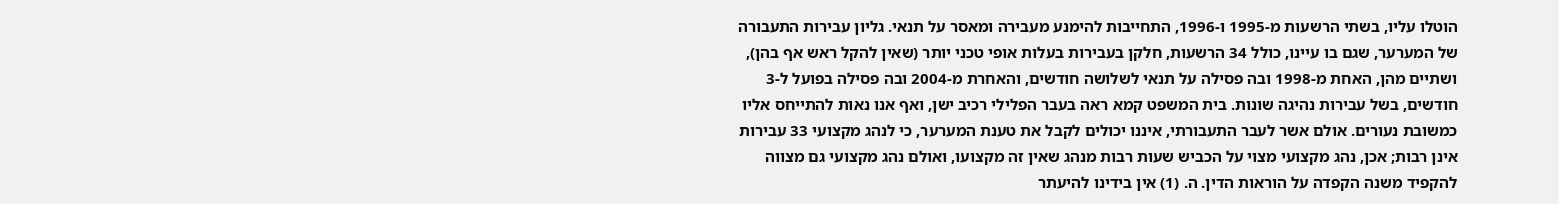הוטלו עליו, בשתי הרשעות מ-1995 ו-1996, התחייבות להימנע מעבירה ומאסר על תנאי. גליון עבירות התעבורה של המערער, שגם בו עיינו, כולל 34 הרשעות, חלקן בעבירות בעלות אופי טכני יותר (שאין להקל ראש אף בהן), ושתיים מהן, האחת מ-1998 ובה פסילה על תנאי לשלושה חודשים, והאחרת מ-2004 ובה פסילה בפועל ל-3 חודשים, בשל עבירות נהיגה שונות. בית המשפט קמא ראה בעבר הפלילי רכיב ישן, ואף אנו נאות להתייחס אליו כמשובת נעורים. אולם אשר לעבר התעבורתי, איננו יכולים לקבל את טענת המערער, כי לנהג מקצועי 33 עבירות אינן רבות; אכן, נהג מקצועי מצוי על הכביש שעות רבות מנהג שאין זה מקצועו, ואולם נהג מקצועי גם מצווה להקפיד משנה הקפדה על הוראות הדין. ה. (1) אין בידינו להיעתר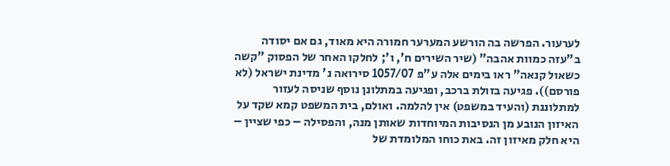לערעור. הפרשה בה הורשע המערער חמורה היא מאוד, גם אם יסודה ב"עזה כמוות אהבה" (שיר השירים ח', ו'; לחלקו האחר של הפסוק "קשה כשאול קנאה" ראו בימים אלה ע"פ 1057/07 סירואה נ' מדינת ישראל (לא פורסם)). פגיעה בזולת ברכב, ופגיעה במתלונן נוסף שניסה לעזור למתלוננת (והעיד במשפט) אין להלמה. ואולם, בית המשפט קמא שקד על האיזון הנובע מן הנסיבות המיוחדות שאותן מנה, והפסילה – כפי שציין – היא חלק מאיזון זה. באת כוחו המלומדת של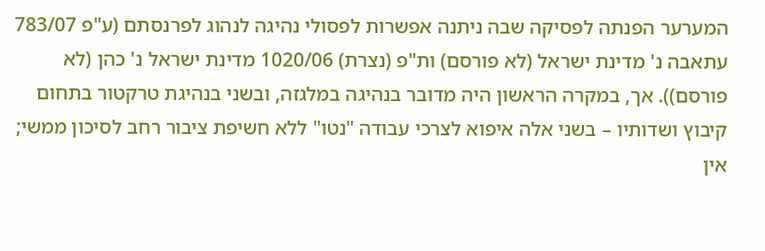המערער הפנתה לפסיקה שבה ניתנה אפשרות לפסולי נהיגה לנהוג לפרנסתם (ע"פ 783/07 עתאבה נ' מדינת ישראל (לא פורסם) ות"פ (נצרת) 1020/06 מדינת ישראל נ' כהן (לא פורסם)). אך, במקרה הראשון היה מדובר בנהיגה במלגזה, ובשני בנהיגת טרקטור בתחום קיבוץ ושדותיו – בשני אלה איפוא לצרכי עבודה "נטו" ללא חשיפת ציבור רחב לסיכון ממשי; אין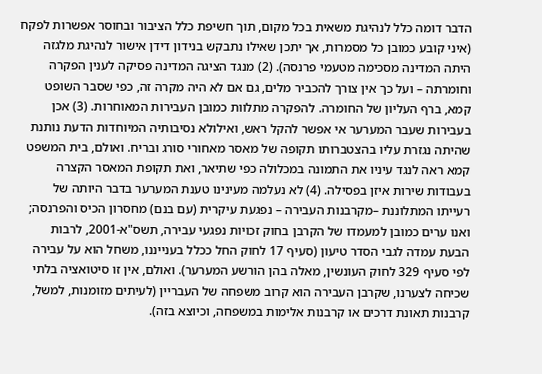הדבר דומה כלל לנהיגת משאית בכל מקום, תוך חשיפת כלל הציבור ובחוסר אפשרות לפקח (איני קובע כמובן כל מסמרות, אך יתכן שאילו נתבקש בנידון דידן אישור לנהיגת מלגזה היתה המדינה מסכימה מטעמי פרנסה). (2) מנגד הציגה המדינה פסיקה לענין הפקרה וחומרתה – ועל כך אין צורך להכביר מלים, גם אם לא היה מקרה זה, כפי שסבר השופט קמא, ברף העליון של החומרה. להפקרה מתלוות כמובן העבירות המאוחרות. (3) אכן בעבירות שעבר המערער אי אפשר להקל ראש, ואילולא נסיבותיה המיוחדות הדעת נותנת שהיתה נגזרת עליו בהצטברותו תקופה של מאסר מאחורי סורג ובריח. ואולם, בית המשפט קמא ראה לנגד עיניו את התמונה במכלולה כפי שתיאר, ואת תקופת המאסר הקצרה בעבודות שירות איזן בפסילה. (4) לא נעלמה מעינינו טענת המערער בדבר היותה של רעייתו המתלוננת –מקרבנות העבירה – נפגעת עיקרית (עם בנם) מחסרון הכיס והפרנסה; ואנו ערים כמובן למעמדו של הקרבן בחוק זכויות נפגעי עבירה, תשס"א-2001, לרבות הבעת עמדה לגבי הסדר טיעון (סעיף 17 לחוק החל ככלל בענייננו, משחל הוא על עבירה לפי סעיף 329 לחוק העונשין, מאלה בהן הורשע המערער). ואולם, אין זו סיטואציה בלתי שכיחה לצערנו, שקרבן העבירה הוא קרוב משפחה של העבריין (לעיתים מזומנות, למשל, קרבנות תאונת דרכים או קרבנות אלימות במשפחה, וכיוצא בזה).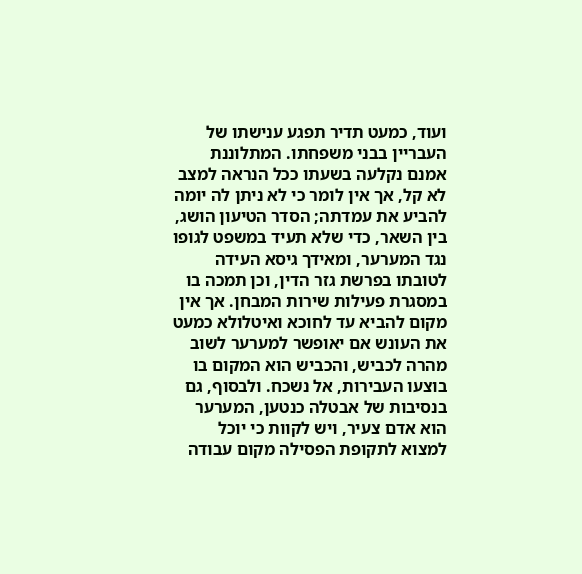ועוד, כמעט תדיר תפגע ענישתו של העבריין בבני משפחתו. המתלוננת אמנם נקלעה בשעתו ככל הנראה למצב לא קל, אך אין לומר כי לא ניתן לה יומה להביע את עמדתה; הסדר הטיעון הושג, בין השאר, כדי שלא תעיד במשפט לגופו נגד המערער, ומאידך גיסא העידה לטובתו בפרשת גזר הדין, וכן תמכה בו במסגרת פעילות שירות המבחן. אך אין מקום להביא עד לחוכא ואיטלולא כמעט את העונש אם יאופשר למערער לשוב מהרה לכביש, והכביש הוא המקום בו בוצעו העבירות, אל נשכח. ולבסוף, גם בנסיבות של אבטלה כנטען, המערער הוא אדם צעיר, ויש לקוות כי יוכל למצוא לתקופת הפסילה מקום עבודה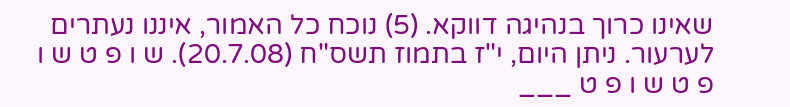שאינו כרוך בנהיגה דווקא. (5) נוכח כל האמור, איננו נעתרים לערעור. ניתן היום, י"ז בתמוז תשס"ח (20.7.08). ש ו פ ט ש ו פ ט ש ו פ ט ___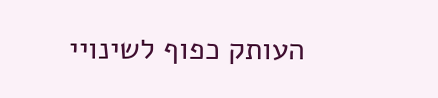העותק כפוף לשינויי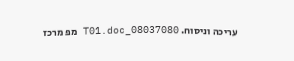עריכה וניסוח. 08037080_T01.doc מפ מרכז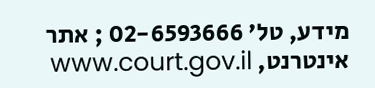מידע, טל' 02-6593666 ; אתר אינטרנט, www.court.gov.il